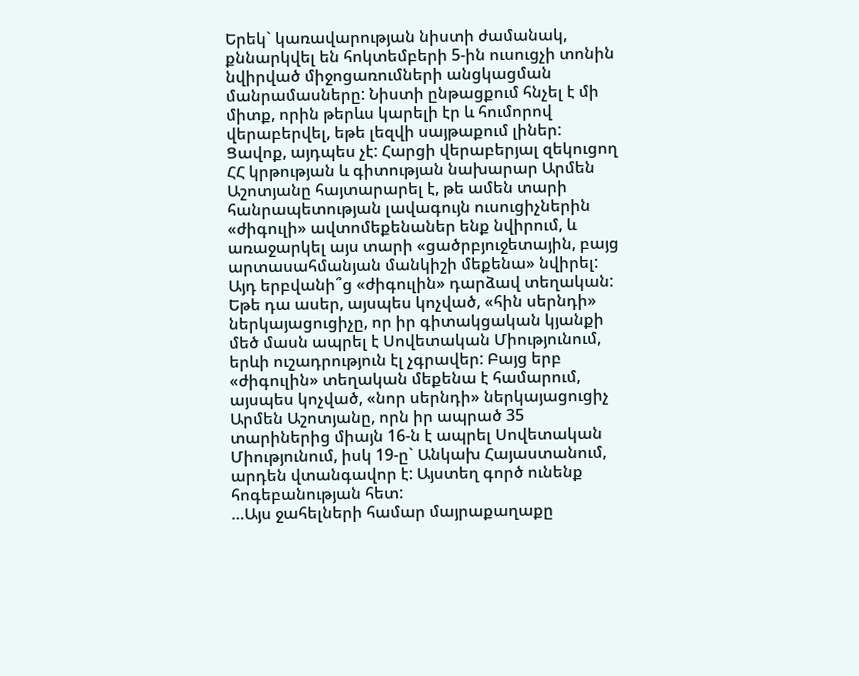Երեկ` կառավարության նիստի ժամանակ, քննարկվել են հոկտեմբերի 5-ին ուսուցչի տոնին նվիրված միջոցառումների անցկացման մանրամասները: Նիստի ընթացքում հնչել է մի միտք, որին թերևս կարելի էր և հումորով վերաբերվել, եթե լեզվի սայթաքում լիներ: Ցավոք, այդպես չէ: Հարցի վերաբերյալ զեկուցող ՀՀ կրթության և գիտության նախարար Արմեն Աշոտյանը հայտարարել է, թե ամեն տարի հանրապետության լավագույն ուսուցիչներին «ժիգուլի» ավտոմեքենաներ ենք նվիրում, և առաջարկել այս տարի «ցածրբյուջետային, բայց արտասահմանյան մանկիշի մեքենա» նվիրել:
Այդ երբվանի՞ց «ժիգուլին» դարձավ տեղական: Եթե դա ասեր, այսպես կոչված, «հին սերնդի» ներկայացուցիչը, որ իր գիտակցական կյանքի մեծ մասն ապրել է Սովետական Միությունում, երևի ուշադրություն էլ չգրավեր: Բայց երբ «ժիգուլին» տեղական մեքենա է համարում, այսպես կոչված, «նոր սերնդի» ներկայացուցիչ Արմեն Աշոտյանը, որն իր ապրած 35 տարիներից միայն 16-ն է ապրել Սովետական Միությունում, իսկ 19-ը` Անկախ Հայաստանում, արդեն վտանգավոր է: Այստեղ գործ ունենք հոգեբանության հետ:
…Այս ջահելների համար մայրաքաղաքը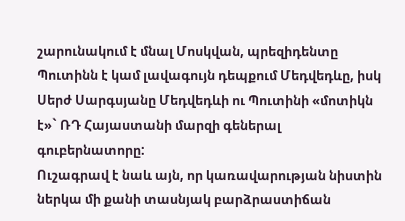շարունակում է մնալ Մոսկվան, պրեզիդենտը Պուտինն է կամ լավագույն դեպքում Մեդվեդևը, իսկ Սերժ Սարգսյանը Մեդվեդևի ու Պուտինի «մոտիկն է»` ՌԴ Հայաստանի մարզի գեներալ գուբերնատորը:
Ուշագրավ է նաև այն, որ կառավարության նիստին ներկա մի քանի տասնյակ բարձրաստիճան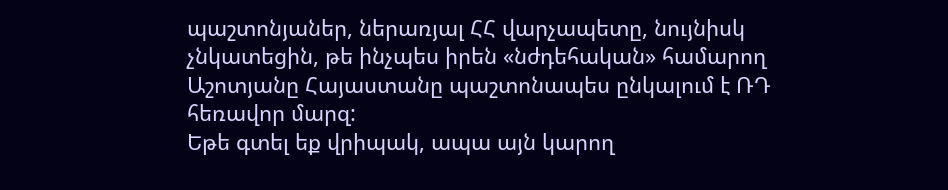պաշտոնյաներ, ներառյալ ՀՀ վարչապետը, նույնիսկ չնկատեցին, թե ինչպես իրեն «նժդեհական» համարող Աշոտյանը Հայաստանը պաշտոնապես ընկալում է ՌԴ հեռավոր մարզ:
Եթե գտել եք վրիպակ, ապա այն կարող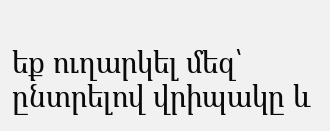եք ուղարկել մեզ՝ ընտրելով վրիպակը և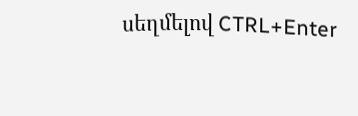սեղմելով CTRL+Enter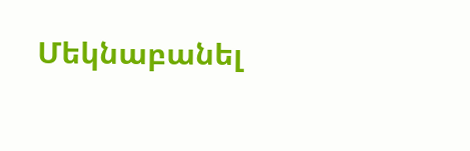Մեկնաբանել